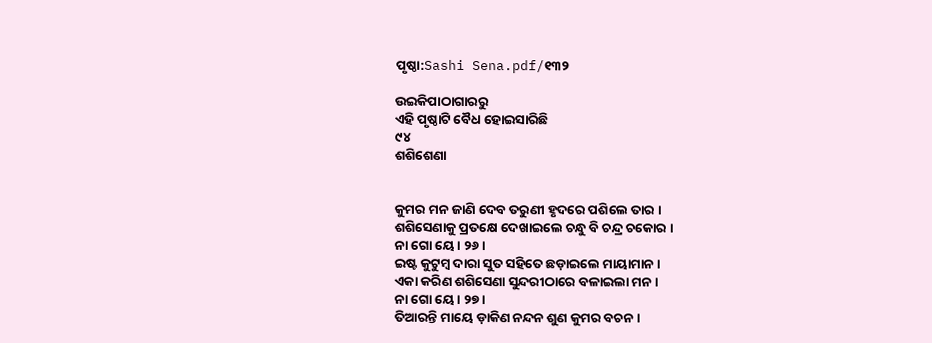ପୃଷ୍ଠା:Sashi Sena.pdf/୧୩୨

ଉଇକିପାଠାଗାର‌ରୁ
ଏହି ପୃଷ୍ଠାଟି ବୈଧ ହୋଇସାରିଛି
୯୪
ଶଶିଶେଣା


କୁମର ମନ ଜାଣି ଦେବ ତରୁଣୀ ହୃଦରେ ପଶିଲେ ତାର ।
ଶଶିସେଣାକୁ ପ୍ରତକ୍ଷେ ଦେଖାଇଲେ ଚନ୍ଧୁ ବି ଚନ୍ଦ୍ର ଚକୋର ।
ନା ଗୋ ୟେ । ୨୬ ।
ଇଷ୍ଟ କୁଟୁମ୍ବ ଦାରା ସୁତ ସ‌ହିତେ ଛଡ଼ାଇଲେ ମାୟାମାନ ।
ଏକା କରିଣ ଶଶିସେଣା ସୁନ୍ଦରୀଠାରେ ବଳାଇଲା ମନ ।
ନା ଗୋ ୟେ । ୨୭ ।
ତିଆରନ୍ତି ମାୟେ ଡ଼ାକିଣ ନନ୍ଦନ ଶୁଣ କୁମର ବଚନ ।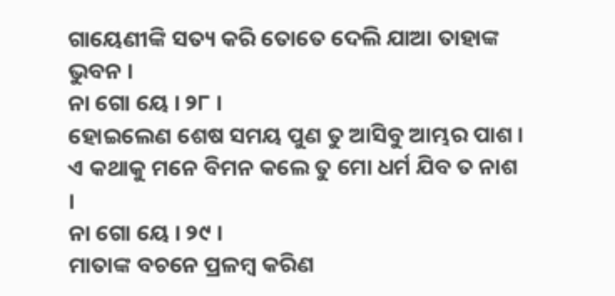ଗାୟେଣୀଙ୍କି ସତ୍ୟ କରି ତୋତେ ଦେଲି ଯାଆ ତାହାଙ୍କ ଭୁବନ ।
ନା ଗୋ ୟେ । ୨୮ ।
ହୋଇଲେଣ ଶେଷ ସମୟ ପୁଣ ତୁ ଆସିବୁ ଆମ୍ଭର ପାଶ ।
ଏ କଥାକୁ ମନେ ବିମନ କଲେ ତୁ ମୋ ଧର୍ମ ଯିବ ତ ନାଶ ।
ନା ଗୋ ୟେ । ୨୯ ।
ମାତାଙ୍କ ବଚନେ ପ୍ରଳମ୍ବ କରିଣ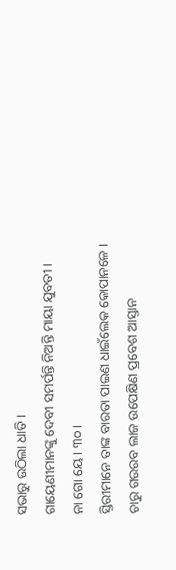ସଭାରୁ ଉଠିଲା ଧାତି ।
ଗାୟେଣୀମାନଙ୍କୁ ଦେବୀ ସମର୍ପନ୍ତି ନିଅନ୍ତି ମାୟା ଯୁବତୀ ।
ନା ଗୋ ୟେ । ୩୦ ।
ସ୍ତିରୀମାନେ ତାଙ୍କ ବାରତା ପାଇଣ ଧାଇଁଲେକ କୋପାନଳେ ।
ଚାରୁ ଗଉରବ ଲାଜ ଉପେକ୍ଷିଣ ପ୍ରବେଶ ଆସ୍ତାନ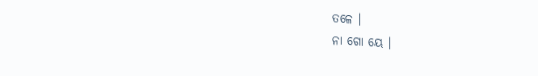ତଳେ ।
ନା ଗୋ ୟେ ।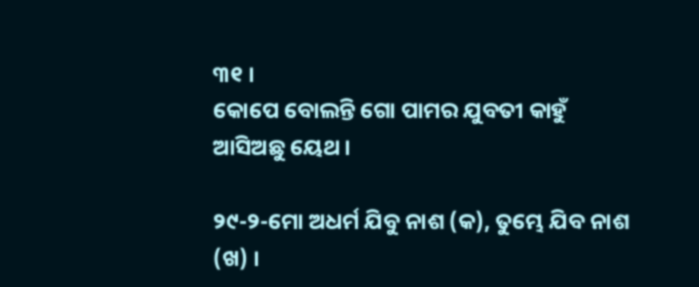୩୧ ।
କୋପେ ବୋଲନ୍ତି ଗୋ ପାମର ଯୁବତୀ କାହୁଁ ଆସିଅଛୁ ୟେଥ ।

୨୯-୨-ମୋ ଅଧର୍ମ ଯିବୁ ନାଶ (କ), ତୁମ୍ଭେ ଯିବ ନାଶ (ଖ) ।